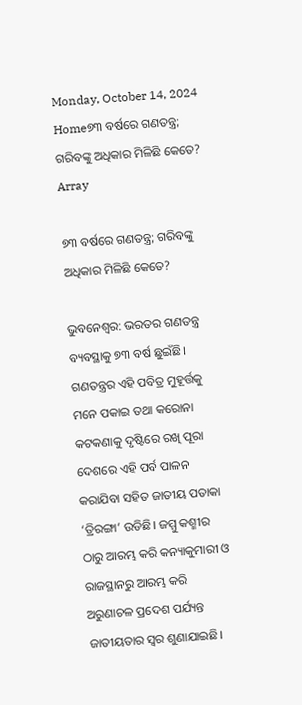Monday, October 14, 2024
Home୭୩ ବର୍ଷରେ ଗଣତନ୍ତ୍ର; ଗରିବଙ୍କୁ ଅଧିକାର ମିଳିଛି କେତେ?
Array

୭୩ ବର୍ଷରେ ଗଣତନ୍ତ୍ର; ଗରିବଙ୍କୁ ଅଧିକାର ମିଳିଛି କେତେ?

ଭୁବନେଶ୍ୱର: ଭରତର ଗଣତନ୍ତ୍ର ବ୍ୟବସ୍ଥାକୁ ୭୩ ବର୍ଷ ଛୁଇଁଛି। ଗଣତନ୍ତ୍ରର ଏହି ପବିତ୍ର ମୁହୂର୍ତ୍ତକୁ ମନେ ପକାଇ ତଥା କରୋନା କଟକଣାକୁ ଦୃଷ୍ଟିରେ ରଖି ପୂରା ଦେଶରେ ଏହି ପର୍ବ ପାଳନ କରାଯିବା ସହିତ ଜାତୀୟ ପତାକା ‘ତ୍ରିରଙ୍ଗା’ ଉଡିଛି। ଜମ୍ମୁ କଶ୍ମୀର ଠାରୁ ଆରମ୍ଭ କରି କନ୍ୟାକୁମାରୀ ଓ ରାଜସ୍ଥାନରୁ ଆରମ୍ଭ କରି ଅରୁଣାଚଳ ପ୍ରଦେଶ ପର୍ଯ୍ୟନ୍ତ ଜାତୀୟତାର ସ୍ୱର ଶୁଣାଯାଇଛି।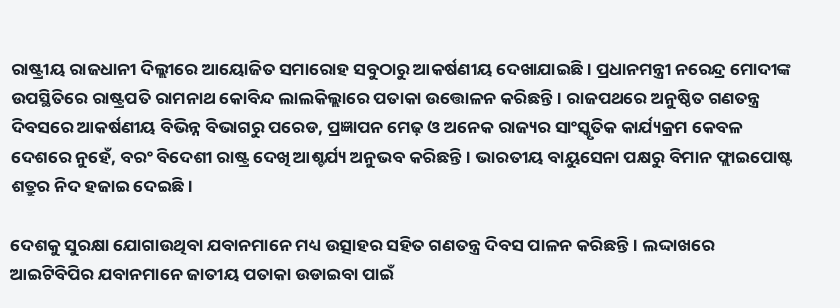ରାଷ୍ଟ୍ରୀୟ ରାଜଧାନୀ ଦିଲ୍ଲୀରେ ଆୟୋଜିତ ସମାରୋହ ସବୁଠାରୁ ଆକର୍ଷଣୀୟ ଦେଖାଯାଇଛି। ପ୍ରଧାନମନ୍ତ୍ରୀ ନରେନ୍ଦ୍ର ମୋଦୀଙ୍କ ଉପସ୍ଥିତିରେ ରାଷ୍ଟ୍ରପତି ରାମନାଥ କୋବିନ୍ଦ ଲାଲକିଲ୍ଲାରେ ପତାକା ଉତ୍ତୋଳନ କରିଛନ୍ତି। ରାଜପଥରେ ଅନୁଷ୍ଠିତ ଗଣତନ୍ତ୍ର ଦିବସରେ ଆକର୍ଷଣୀୟ ବିଭିନ୍ନ ବିଭାଗରୁ ପରେଡ, ପ୍ରଜ୍ଞାପନ ମେଢ଼ ଓ ଅନେକ ରାଜ୍ୟର ସାଂସ୍କୃତିକ କାର୍ଯ୍ୟକ୍ରମ କେବଳ ଦେଶରେ ନୁହେଁ, ବରଂ ବିଦେଶୀ ରାଷ୍ଟ୍ର ଦେଖି ଆଶ୍ଚର୍ଯ୍ୟ ଅନୁଭବ କରିଛନ୍ତି। ଭାରତୀୟ ବାୟୁସେନା ପକ୍ଷରୁ ବିମାନ ଫ୍ଲାଇପୋଷ୍ଟ ଶତ୍ରୁର ନିଦ ହଜାଇ ଦେଇଛି।

ଦେଶକୁ ସୁରକ୍ଷା ଯୋଗାଉଥିବା ଯବାନମାନେ ମଧ୍ୟ ଉତ୍ସାହର ସହିତ ଗଣତନ୍ତ୍ର ଦିବସ ପାଳନ କରିଛନ୍ତି। ଲଦ୍ଦାଖରେ ଆଇଟିବିପିର ଯବାନମାନେ ଜାତୀୟ ପତାକା ଉଡାଇବା ପାଇଁ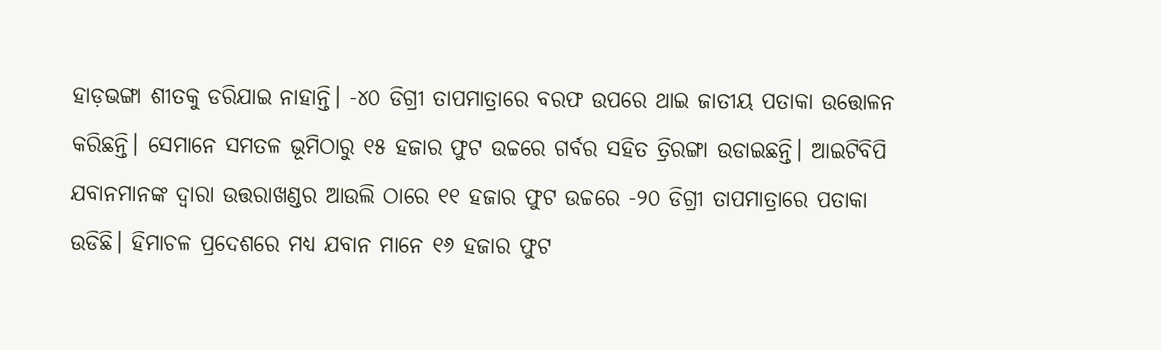ହାଡ଼ଭଙ୍ଗା ଶୀତକୁ ଡରିଯାଇ ନାହାନ୍ତି। -୪୦ ଡିଗ୍ରୀ ତାପମାତ୍ରାରେ ବରଫ ଉପରେ ଥାଇ ଜାତୀୟ ପତାକା ଉତ୍ତୋଳନ କରିଛନ୍ତି। ସେମାନେ ସମତଳ ଭୂମିଠାରୁ ୧୫ ହଜାର ଫୁଟ ଉଚ୍ଚରେ ଗର୍ବର ସହିତ ତ୍ରିରଙ୍ଗା ଉଡାଇଛନ୍ତି। ଆଇଟିବିପି ଯବାନମାନଙ୍କ ଦ୍ୱାରା ଉତ୍ତରାଖଣ୍ଡର ଆଉଲି ଠାରେ ୧୧ ହଜାର ଫୁଟ ଉଚ୍ଚରେ -୨୦ ଡିଗ୍ରୀ ତାପମାତ୍ରାରେ ପତାକା ଉଡିଛି। ହିମାଚଳ ପ୍ରଦେଶରେ ମଧ୍ୟ ଯବାନ ମାନେ ୧୬ ହଜାର ଫୁଟ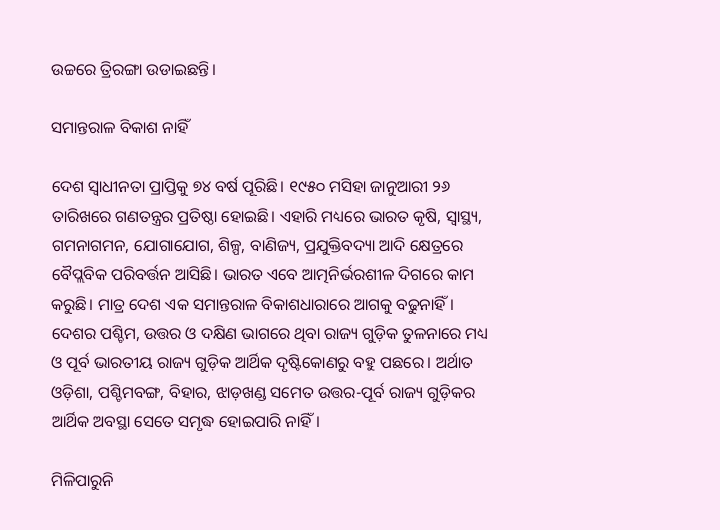ଉଚ୍ଚରେ ତ୍ରିରଙ୍ଗା ଉଡାଇଛନ୍ତି।

ସମାନ୍ତରାଳ ବିକାଶ ନାହିଁ

ଦେଶ ସ୍ୱାଧୀନତା ପ୍ରାପ୍ତିକୁ ୭୪ ବର୍ଷ ପୂରିଛି। ୧୯୫୦ ମସିହା ଜାନୁଆରୀ ୨୬ ତାରିଖରେ ଗଣତନ୍ତ୍ରର ପ୍ରତିଷ୍ଠା ହୋଇଛି। ଏହାରି ମଧ୍ୟରେ ଭାରତ କୃଷି, ସ୍ୱାସ୍ଥ୍ୟ, ଗମନାଗମନ, ଯୋଗାଯୋଗ, ଶିଳ୍ପ, ବାଣିଜ୍ୟ, ପ୍ରଯୁକ୍ତିବଦ୍ୟା ଆଦି କ୍ଷେତ୍ରରେ ବୈପ୍ଲବିକ ପରିବର୍ତ୍ତନ ଆସିଛି। ଭାରତ ଏବେ ଆତ୍ମନିର୍ଭରଶୀଳ ଦିଗରେ କାମ କରୁଛି। ମାତ୍ର ଦେଶ ଏକ ସମାନ୍ତରାଳ ବିକାଶଧାରାରେ ଆଗକୁ ବଢୁନାହିଁ। ଦେଶର ପଶ୍ଚିମ, ଉତ୍ତର ଓ ଦକ୍ଷିଣ ଭାଗରେ ଥିବା ରାଜ୍ୟ ଗୁଡ଼ିକ ତୁଳନାରେ ମଧ୍ୟ ଓ ପୂର୍ବ ଭାରତୀୟ ରାଜ୍ୟ ଗୁଡ଼ିକ ଆର୍ଥିକ ଦୃଷ୍ଟିକୋଣରୁ ବହୁ ପଛରେ। ଅର୍ଥାତ ଓଡ଼ିଶା, ପଶ୍ଚିମବଙ୍ଗ, ବିହାର, ଝାଡ଼ଖଣ୍ଡ ସମେତ ଉତ୍ତର-ପୂର୍ବ ରାଜ୍ୟ ଗୁଡ଼ିକର ଆର୍ଥିକ ଅବସ୍ଥା ସେତେ ସମୃଦ୍ଧ ହୋଇପାରି ନାହିଁ।

ମିଳିପାରୁନି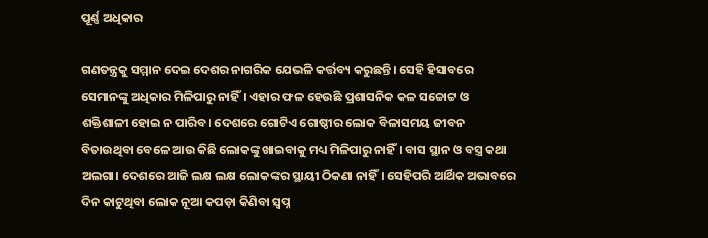ପୂର୍ଣ୍ଣ ଅଧିକାର

ଗଣତନ୍ତ୍ରକୁ ସମ୍ମାନ ଦେଇ ଦେଶର ନାଗରିକ ଯେଭଳି କର୍ତ୍ତବ୍ୟ କରୁଛନ୍ତି। ସେହି ହିସାବରେ ସେମାନଙ୍କୁ ଅଧିକାର ମିଳିପାରୁ ନାହିଁ। ଏହାର ଫଳ ହେଉଛି ପ୍ରଶାସନିକ କଳ ସଚ୍ଚୋଟ୍ଟ ଓ ଶକ୍ତିଶାଳୀ ହୋଇ ନ ପାରିବ। ଦେଶରେ ଗୋଟିଏ ଗୋଷ୍ଠୀର ଲୋକ ବିଳାସମୟ ଜୀବନ ବିତାଉଥିବା ବେଳେ ଆଉ କିଛି ଲୋକଙ୍କୁ ଖାଇବାକୁ ମଧ୍ୟ ମିଳିପାରୁ ନାହିଁ। ବାସ ସ୍ଥାନ ଓ ବସ୍ତ୍ର କଥା ଅଲଗା। ଦେଶରେ ଆଜି ଲକ୍ଷ ଲକ୍ଷ ଲୋକଙ୍କର ସ୍ଥାୟୀ ଠିକଣା ନାହିଁ। ସେହିପରି ଆର୍ଥିକ ଅଭାବରେ ଦିନ କାଟୁଥିବା ଲୋକ ନୂଆ କପଡ଼ା କିଣିବା ସ୍ୱପ୍ନ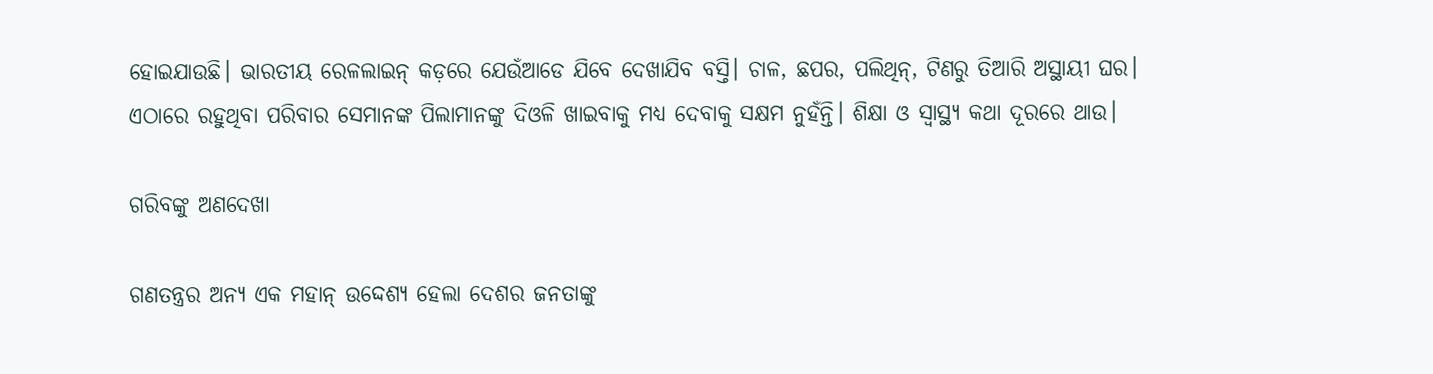ହୋଇଯାଉଛି। ଭାରତୀୟ ରେଳଲାଇନ୍‌ କଡ଼ରେ ଯେଉଁଆଡେ ଯିବେ ଦେଖାଯିବ ବସ୍ତି। ଚାଳ, ଛପର, ପଲିଥିନ୍‌, ଟିଣରୁ ତିଆରି ଅସ୍ଥାୟୀ ଘର। ଏଠାରେ ରହୁଥିବା ପରିବାର ସେମାନଙ୍କ ପିଲାମାନଙ୍କୁ ଦିଓଳି ଖାଇବାକୁ ମଧ୍ୟ ଦେବାକୁ ସକ୍ଷମ ନୁହଁନ୍ତି। ଶିକ୍ଷା ଓ ସ୍ୱାସ୍ଥ୍ୟ କଥା ଦୂରରେ ଥାଉ।

ଗରିବଙ୍କୁ ଅଣଦେଖା

ଗଣତନ୍ତ୍ରର ଅନ୍ୟ ଏକ ମହାନ୍‌ ଉଦ୍ଦେଶ୍ୟ ହେଲା ଦେଶର ଜନତାଙ୍କୁ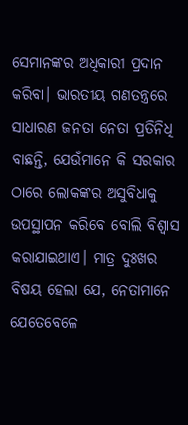ସେମାନଙ୍କର ଅଧିକାରୀ ପ୍ରଦାନ କରିବା। ଭାରତୀୟ ଗଣତନ୍ତ୍ରରେ ସାଧାରଣ ଜନତା ନେତା ପ୍ରତିନିଧି ବାଛନ୍ତି, ଯେଉଁମାନେ କି ସରକାର ଠାରେ ଲୋକଙ୍କର ଅସୁବିଧାକୁ ଉପସ୍ଥାପନ କରିବେ ବୋଲି ବିଶ୍ୱାସ କରାଯାଇଥାଏ। ମାତ୍ର ଦୁଃଖର ବିଷୟ ହେଲା ଯେ, ନେତାମାନେ ଯେତେବେଳେ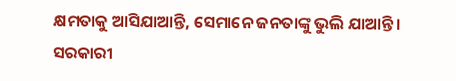କ୍ଷମତାକୁ ଆସିଯାଆନ୍ତି, ସେମାନେ ଜନତାଙ୍କୁ ଭୁଲି ଯାଆନ୍ତି। ସରକାରୀ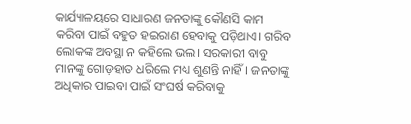କାର୍ଯ୍ୟାଳୟରେ ସାଧାରଣ ଜନତାଙ୍କୁ କୌଣସି କାମ କରିବା ପାଇଁ ବହୁତ ହଇରାଣ ହେବାକୁ ପଡ଼ିଥାଏ। ଗରିବ ଲୋକଙ୍କ ଅବସ୍ଥା ନ କହିଲେ ଭଲ। ସରକାରୀ ବାବୁ ମାନଙ୍କୁ ଗୋଡ଼ହାତ ଧରିଲେ ମଧ୍ୟ ଶୁଣନ୍ତି ନାହିଁ। ଜନତାଙ୍କୁ ଅଧିକାର ପାଇବା ପାଇଁ ସଂଘର୍ଷ କରିବାକୁ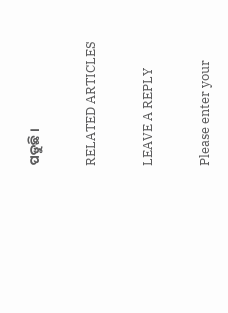ପଡୁଛି।

RELATED ARTICLES

LEAVE A REPLY

Please enter your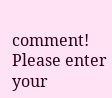comment!
Please enter your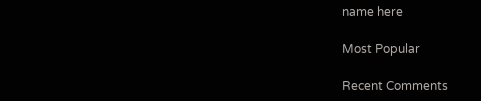name here

Most Popular

Recent Comments